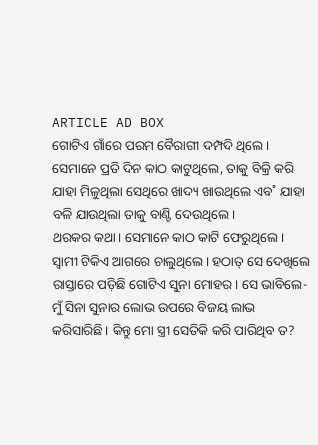ARTICLE AD BOX
ଗୋଟିଏ ଗାଁରେ ପରମ ବୈରାଗୀ ଦମ୍ପଦି ଥିଲେ। ସେମାନେ ପ୍ରତି ଦିନ କାଠ କାଟୁଥିଲେ, ତାକୁ ବିକ୍ରି କରି ଯାହା ମିଳୁଥିଲା ସେଥିରେ ଖାଦ୍ୟ ଖାଉଥିଲେ ଏବ˚ ଯାହା ବଳି ଯାଉଥିଲା ତାକୁ ବାଣ୍ଟି ଦେଉଥିଲେ।
ଥରକର କଥା। ସେମାନେ କାଠ କାଟି ଫେରୁଥିଲେ। ସ୍ବାମୀ ଟିକିଏ ଆଗରେ ଚାଲୁଥିଲେ। ହଠାତ୍ ସେ ଦେଖିଲେ ରାସ୍ତାରେ ପଡ଼ିଛି ଗୋଟିଏ ସୁନା ମୋହର। ସେ ଭାବିଲେ- ମୁଁ ସିନା ସୁନାର ଲୋଭ ଉପରେ ବିଜୟ ଲାଭ କରିସାରିଛି। କିନ୍ତୁ ମୋ ସ୍ତ୍ରୀ ସେତିକି କରି ପାରିଥିବ ତ?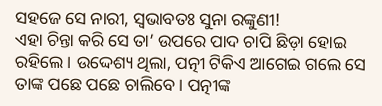ସହଜେ ସେ ନାରୀ, ସ୍ବଭାବତଃ ସୁନା ରଙ୍କୁଣୀ!
ଏହା ଚିନ୍ତା କରି ସେ ତା’ ଉପରେ ପାଦ ଚାପି ଛିଡ଼ା ହୋଇ ରହିଲେ। ଉଦ୍ଦେଶ୍ୟ ଥିଲା, ପତ୍ନୀ ଟିକିଏ ଆଗେଇ ଗଲେ ସେ ତାଙ୍କ ପଛେ ପଛେ ଚାଲିବେ। ପତ୍ନୀଙ୍କ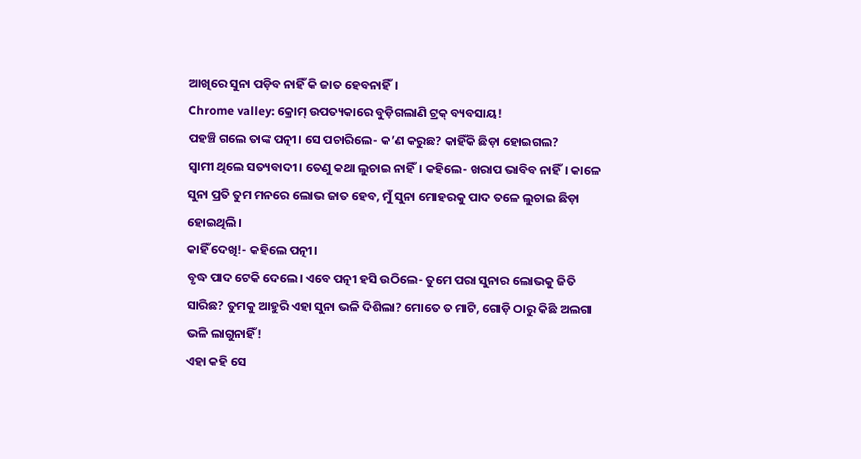ଆଖିରେ ସୁନା ପଡ଼ିବ ନାହିଁ କି ଜାତ ହେବନାହିଁ।
Chrome valley: କ୍ରୋମ୍ ଉପତ୍ୟକାରେ ବୁଡ଼ିଗଲାଣି ଟ୍ରକ୍ ବ୍ୟବସାୟ!
ପହଞ୍ଚି ଗଲେ ତାଙ୍କ ପତ୍ନୀ। ସେ ପଚାରିଲେ- କ’ଣ କରୁଛ? କାହିଁକି ଛିଡ଼ା ହୋଇଗଲ?
ସ୍ବାମୀ ଥିଲେ ସତ୍ୟବାଦୀ। ତେଣୁ କଥା ଲୁଚାଇ ନାହିଁ। କହିଲେ- ଖରାପ ଭାବିବ ନାହିଁ। କାଳେ ସୁନା ପ୍ରତି ତୁମ ମନରେ ଲୋଭ ଜାତ ହେବ, ମୁଁ ସୁନା ମୋହରକୁ ପାଦ ତଳେ ଲୁଚାଇ ଛିଡ଼ା ହୋଇଥିଲି।
କାହିଁ ଦେଖି!- କହିଲେ ପତ୍ନୀ।
ବୃଦ୍ଧ ପାଦ ଟେକି ଦେଲେ। ଏବେ ପତ୍ନୀ ହସି ଉଠିଲେ- ତୁମେ ପରା ସୁନାର ଲୋଭକୁ ଜିତି ସାରିଛ? ତୁମକୁ ଆହୁରି ଏହା ସୁନା ଭଳି ଦିଶିଲା? ମୋତେ ତ ମାଟି, ଗୋଡ଼ି ଠାରୁ କିଛି ଅଲଗା ଭଳି ଲାଗୁନାହିଁ!
ଏହା କହି ସେ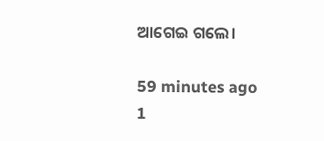ଆଗେଇ ଗଲେ।

59 minutes ago
1